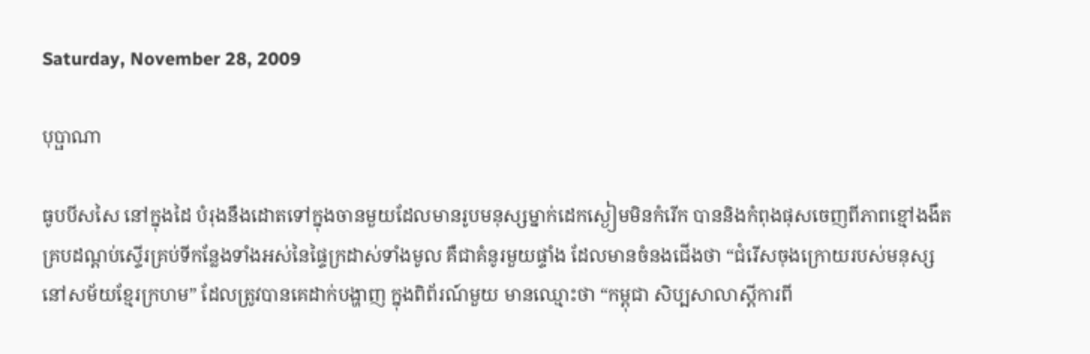Saturday, November 28, 2009

បុប្ផាណា

ធូបបីសសៃ នៅក្នុងដៃ បំរុងនឹងដោតទៅក្នុងចានមួយដែលមានរូបមនុស្សម្នាក់ដេកស្ងៀមមិនកំរើក បាននិងកំពុងផុសចេញពីភាពខ្មៅងងឹតគ្របដណ្តប់ស្ទើរគ្រប់ទីកន្លែងទាំងអស់នៃផ្ទៃក្រដាស់ទាំងមូល គឺជាគំនូរមួយផ្ទាំង ដែលមានចំនងជើងថា “ជំរើសចុងក្រោយរបស់មនុស្ស នៅសម័យខ្មែរក្រហម” ដែលត្រូវបានគេដាក់បង្ហាញ ក្នុងពិព័រណ៍មួយ មានឈ្មោះថា “កម្ពុជា សិប្បសាលាស្តីការពី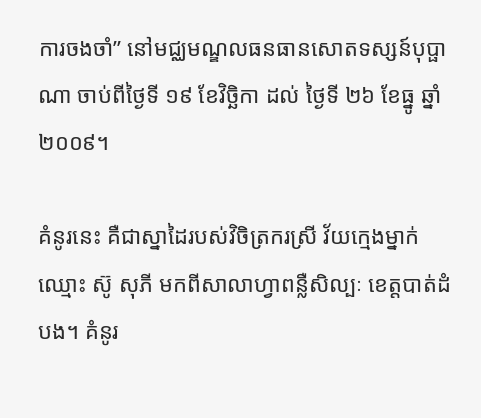ការចងចាំ” នៅមជ្ឈមណ្ឌលធនធានសោតទស្សន៍បុប្ផាណា ចាប់ពីថ្ងៃទី ១៩ ខែវិច្ឆិកា ដល់ ថ្ងៃទី ២៦ ខែធ្នូ ឆ្នាំ ២០០៩។

គំនូរនេះ គឺជាស្នាដៃរបស់វិចិត្រករស្រី វ័យក្មេងម្នាក់ឈ្មោះ ស៊ូ សុភី មកពីសាលាហ្វាពន្លឺសិល្បៈ ខេត្តបាត់ដំបង។ គំនូរ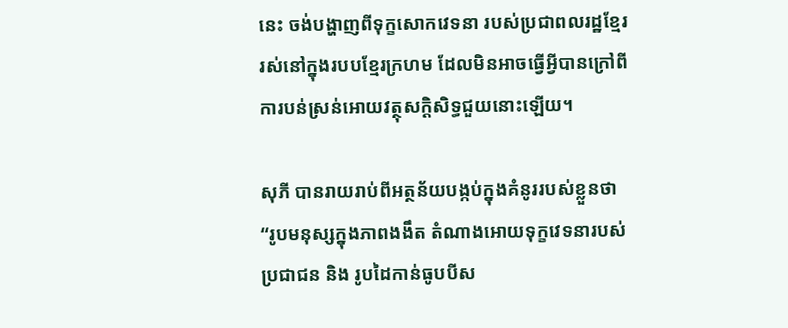នេះ ចង់បង្ហាញពីទុក្ខសោកវេទនា របស់ប្រជាពលរដ្ឋខ្មែរ រស់នៅក្នុងរបបខ្មែរក្រហម ដែលមិនអាចធ្វើអ្វីបានក្រៅពីការបន់ស្រន់អោយវត្ថុសក្តិសិទ្ធជួយនោះឡើយ។

សុភី បានរាយរាប់ពីអត្ថន័យបង្កប់ក្នុងគំនូររបស់ខ្លួនថា “រូបមនុស្សក្នុងភាពងងឹត តំណាងអោយទុក្ខវេទនារបស់ប្រជាជន និង រូបដៃកាន់ធូបបីស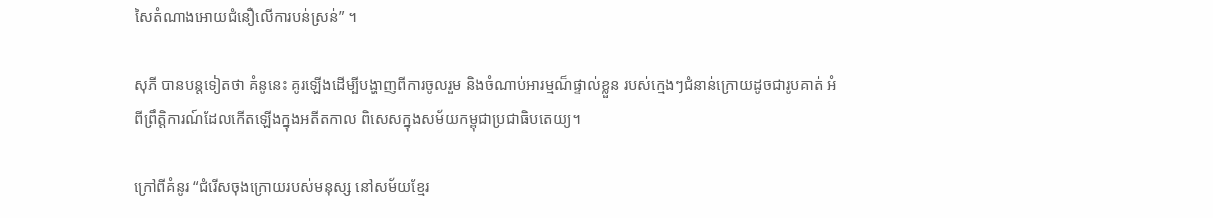សៃតំណាងអោយជំនឿលើការបន់ស្រន់” ។

សុភី បានបន្តទៀតថា គំនូនេះ គូរឡើងដើម្បីបង្ហាញពីការចូលរួម និងចំណាប់អារម្មណ៏ផ្ទាល់ខ្លួន របស់ក្មេងៗជំនាន់ក្រោយដូចជារូបគាត់ អំពីព្រឹត្តិការណ៍ដែលកើតឡើងក្នុងអតីតកាល ពិសេសក្នុងសម័យកម្ពុជាប្រជាធិបតេយ្យ។

ក្រៅពីគំនូរ “ជំរើសចុងក្រោយរបស់មនុស្ស នៅសម័យខ្មែរ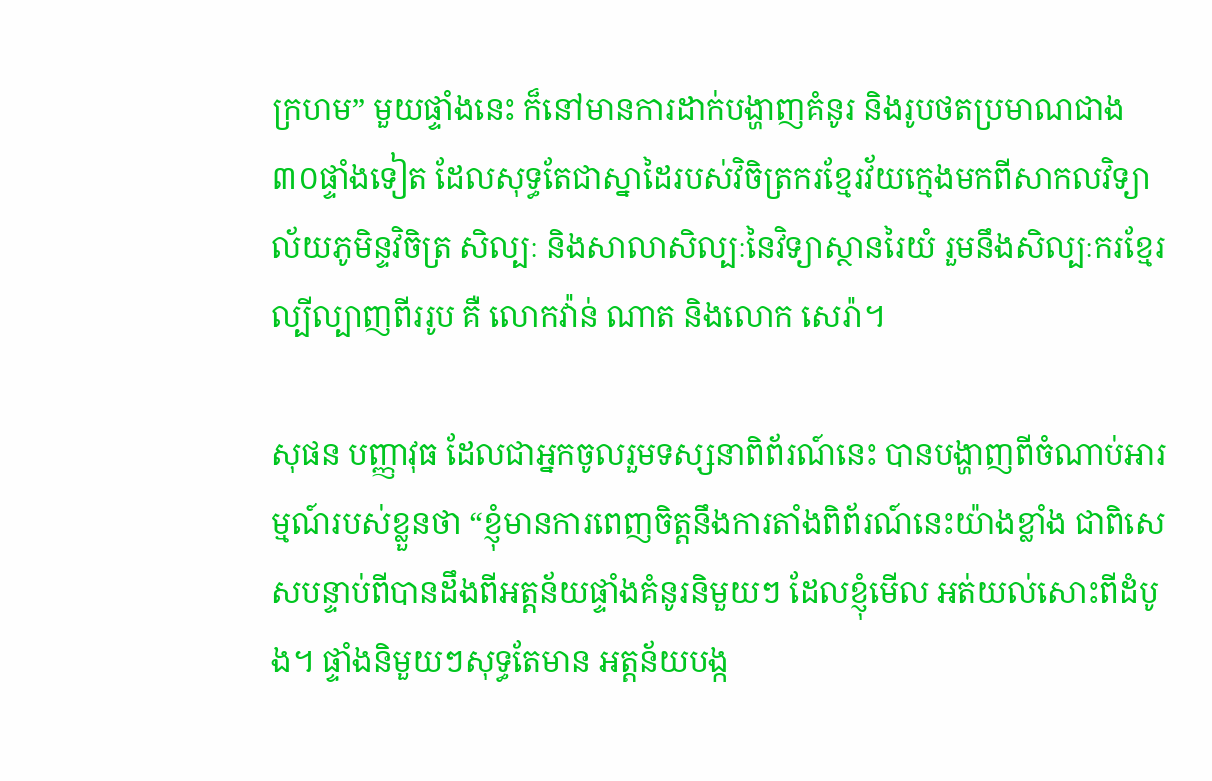ក្រហម” មួយផ្ទាំងនេះ ក៏នៅមានការដាក់បង្ហាញគំនូរ និងរូបថតប្រមាណជាង ៣០ផ្ទាំងទៀត ដែលសុទ្ធតែជាស្នាដៃរបស់វិចិត្រករខ្មែរវ័យក្មេងមកពីសាកលវិទ្យាល័យភូមិន្ទវិចិត្រ សិល្បៈ និងសាលាសិល្បៈនៃវិទ្យាស្ថានរៃយំ រួមនឹងសិល្បៈករខ្មែរល្បីល្បាញពីររូប គឺ លោកវ៉ាន់ ណាត និងលោក សេរ៉ា។

សុផន បញ្ញាវុធ ដែលជាអ្នកចូលរួមទស្សនាពិព័រណ៍នេះ បានបង្ហាញពីចំណាប់អារម្មណ៍របស់ខ្លួនថា “ខ្ញុំមានការពេញចិត្តនឹងការតាំងពិព័រណ៍នេះយ៉ាងខ្លាំង ជាពិសេសបន្ទាប់ពីបានដឹងពីអត្តន័យផ្ទាំងគំនូរនិមួយៗ ដែលខ្ញុំមើល អត់យល់សោះពីដំបូង។ ផ្ទាំងនិមួយៗសុទ្ធតែមាន អត្តន័យបង្ក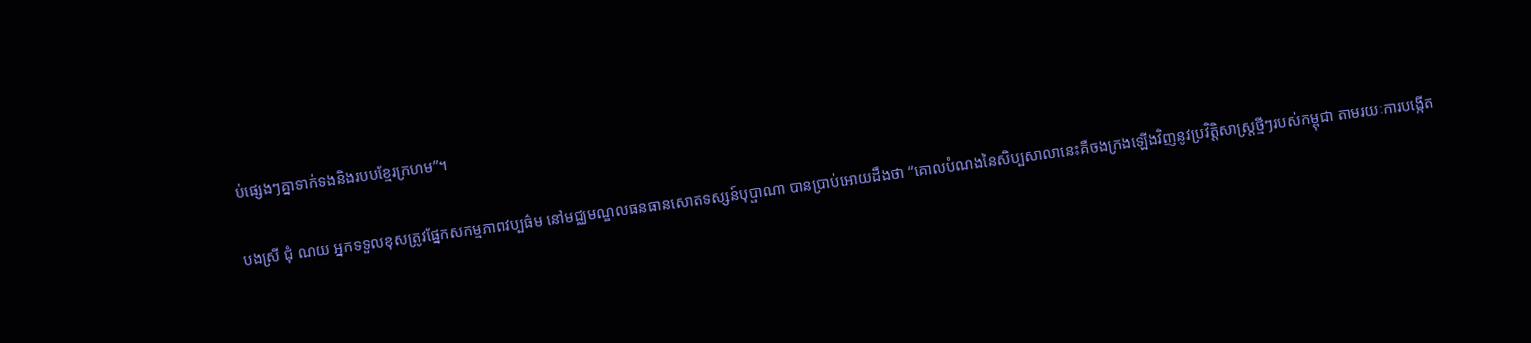ប់ផ្សេងៗគ្នាទាក់ទងនិងរបបខ្មែរក្រហម”។

បងស្រី ជុំ ណយ អ្នកទទួលខុសត្រូវផ្នែកសកម្មភាពវប្បធ៌ម នៅមជ្ឈមណ្ឌលធនធានសោតទស្សន៍បុប្ផាណា បានប្រាប់អោយដឹងថា “គោលបំណងនៃសិប្បសាលានេះគឺចងក្រងឡើងវិញនូវប្រវិត្តិសាស្ត្រថ្មីៗរបស់កម្ពុជា តាមរយៈការបង្កើត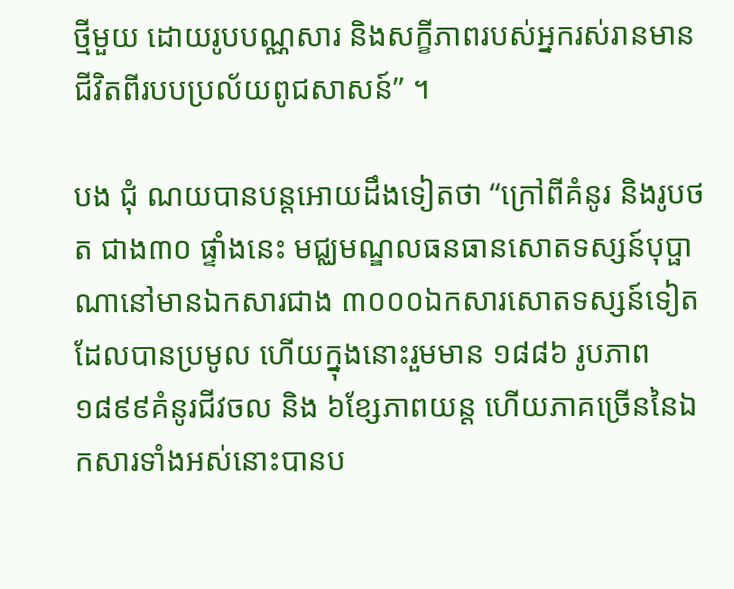ថ្មីមួយ ដោយរូបបណ្ណសារ និងសក្ខីភាពរបស់អ្នករស់រានមានជីវិតពីរបបប្រល័យពូជសាសន៍” ។

បង ជុំ ណយបានបន្តអោយដឹងទៀតថា “ក្រៅពីគំនូរ និងរូបថត ជាង៣០ ផ្ទាំងនេះ មជ្ឈមណ្ឌលធនធានសោតទស្សន៍បុប្ផាណានៅមានឯកសារជាង ៣០០០ឯកសារសោតទស្សន៍ទៀតដែលបានប្រមូល ហើយក្នុងនោះរួមមាន ១៨៨៦ រូបភាព ១៨៩៩គំនូរជីវចល និង ៦ខ្សែភាពយន្ត ហើយភាគច្រើននៃឯកសារទាំងអស់នោះបានប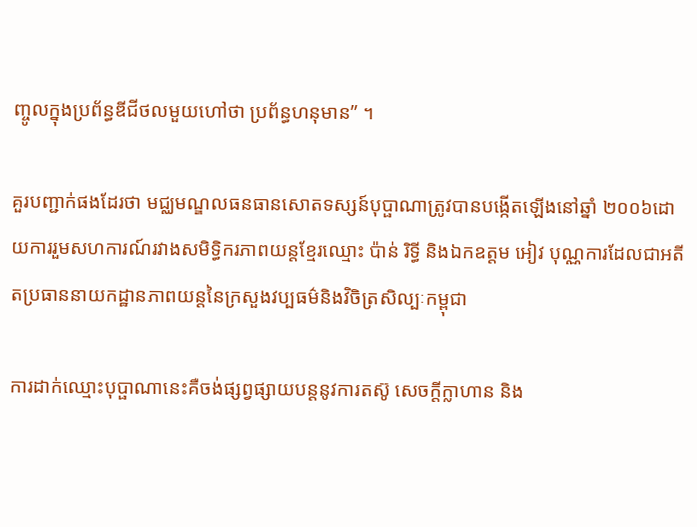ញ្ចូលក្នុងប្រព័ន្ធឌីជីថលមួយហៅថា ប្រព័ន្ធហនុមាន” ។

គួរបញ្ជាក់ផងដែរថា មជ្ឈមណ្ឌលធនធានសោតទស្សន៍បុប្ផាណាត្រូវបានបង្កើតឡើងនៅឆ្នាំ ២០០៦ដោយការរួមសហការណ៍រវាងសមិទ្ធិករភាពយន្តខ្មែរឈ្មោះ ប៉ាន់ រិទ្ធី និងឯកឧត្តម អៀវ បុណ្ណការដែលជាអតីតប្រធាននាយកដ្ឋានភាពយន្តនៃក្រសួងវប្បធម៌និងវិចិត្រសិល្បៈកម្ពុជា

ការដាក់ឈ្មោះបុប្ផាណានេះគឺចង់ផ្សព្វផ្សាយបន្តនូវការតស៊ូ សេចក្តីក្លាហាន និង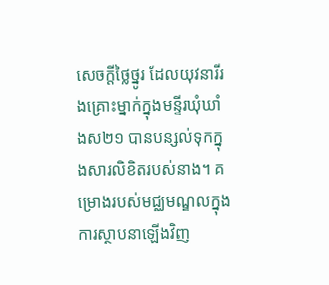សេចក្តីថ្លៃថ្នូរ ដែលយុវនារីរងគ្រោះម្នាក់ក្នុងមន្ទីរឃុំឃាំងស២១ បានបន្សល់ទុកក្នុងសារលិខិតរបស់នាង។ គម្រោងរបស់មជ្ឈមណ្ឌលក្នុងការស្ថាបនាឡើងវិញ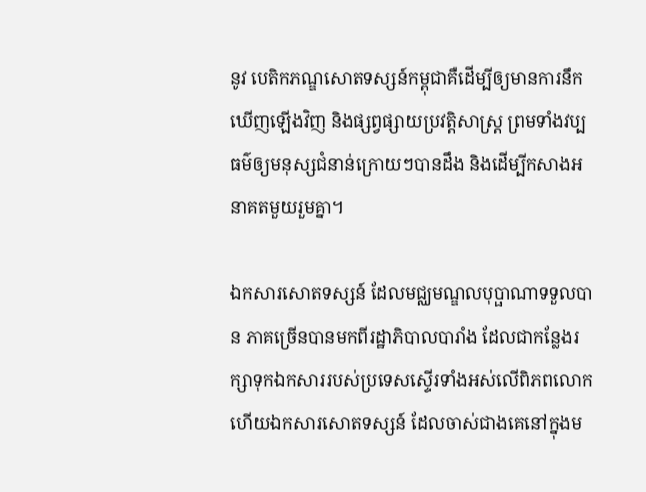នូវ បេតិកភណ្ឌសោតទស្សន៍កម្ពុជាគឺដើម្បីឲ្យមានការនឹកឃើញឡើងវិញ និងផ្សព្វផ្សាយប្រវត្តិសាស្រ្ត ព្រមទាំងវប្បធម៌ឲ្យមនុស្សជំនាន់ក្រោយៗបានដឹង និងដើម្បីកសាងអនាគតមួយរួមគ្នា។

ឯកសារសោតទស្សន៍ ដែលមជ្ឈមណ្ឌលបុប្ផាណាទទួលបាន ភាគច្រើនបានមកពីរដ្ឋាភិបាលបារាំង ដែលជាកន្លែងរក្សាទុកឯកសាររបស់ប្រទេសស្ទើរទាំងអស់លើពិភពលោក ហើយឯកសារសោតទស្សន៍ ដែលចាស់ជាងគេនៅក្នុងម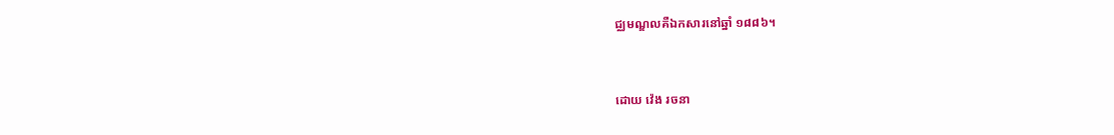ជ្ឈមណ្ឌលគឺឯកសារនៅឆ្នាំ ១៨៨៦។


ដោយ វ៉េង រចនា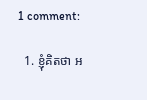1 comment:

  1. ខ្ញុំគិតថា អ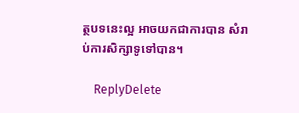ត្ថបទនេះល្អ អាចយកជាការបាន សំរាប់ការសិក្សាទូទៅបាន។

    ReplyDelete